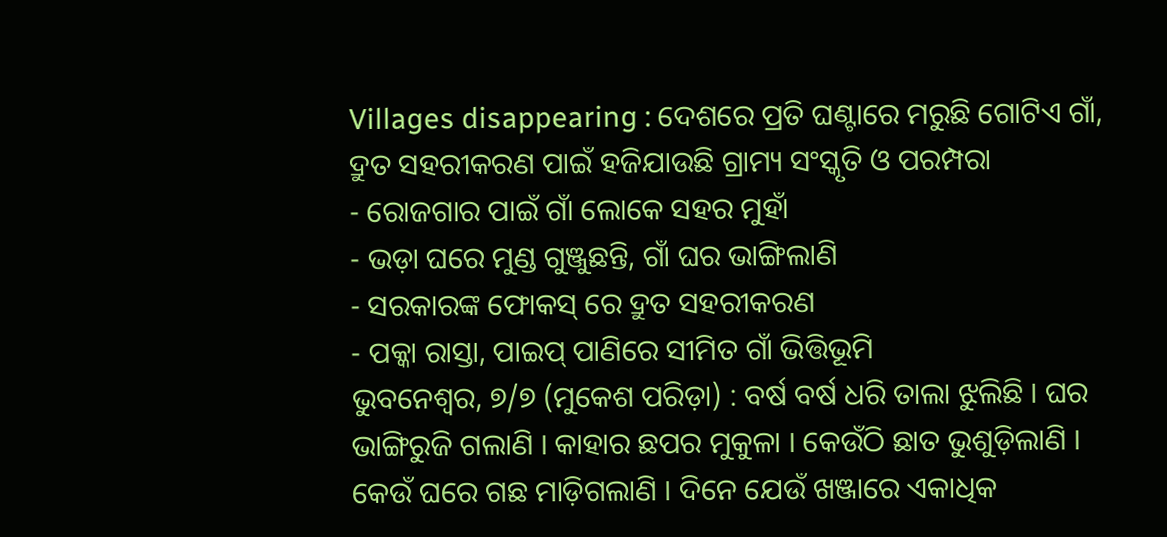Villages disappearing : ଦେଶରେ ପ୍ରତି ଘଣ୍ଟାରେ ମରୁଛି ଗୋଟିଏ ଗାଁ, ଦ୍ରୁତ ସହରୀକରଣ ପାଇଁ ହଜିଯାଉଛି ଗ୍ରାମ୍ୟ ସଂସ୍କୃତି ଓ ପରମ୍ପରା
- ରୋଜଗାର ପାଇଁ ଗାଁ ଲୋକେ ସହର ମୁହାଁ
- ଭଡ଼ା ଘରେ ମୁଣ୍ଡ ଗୁଞ୍ଜୁଛନ୍ତି, ଗାଁ ଘର ଭାଙ୍ଗିଲାଣି
- ସରକାରଙ୍କ ଫୋକସ୍ ରେ ଦ୍ରୁତ ସହରୀକରଣ
- ପକ୍କା ରାସ୍ତା, ପାଇପ୍ ପାଣିରେ ସୀମିତ ଗାଁ ଭିତ୍ତିଭୂମି
ଭୁବନେଶ୍ୱର, ୭/୭ (ମୁକେଶ ପରିଡ଼ା) : ବର୍ଷ ବର୍ଷ ଧରି ତାଲା ଝୁଲିଛି । ଘର ଭାଙ୍ଗିରୁଜି ଗଲାଣି । କାହାର ଛପର ମୁକୁଳା । କେଉଁଠି ଛାତ ଭୁଶୁଡ଼ିଲାଣି । କେଉଁ ଘରେ ଗଛ ମାଡ଼ିଗଲାଣି । ଦିନେ ଯେଉଁ ଖଞ୍ଜାରେ ଏକାଧିକ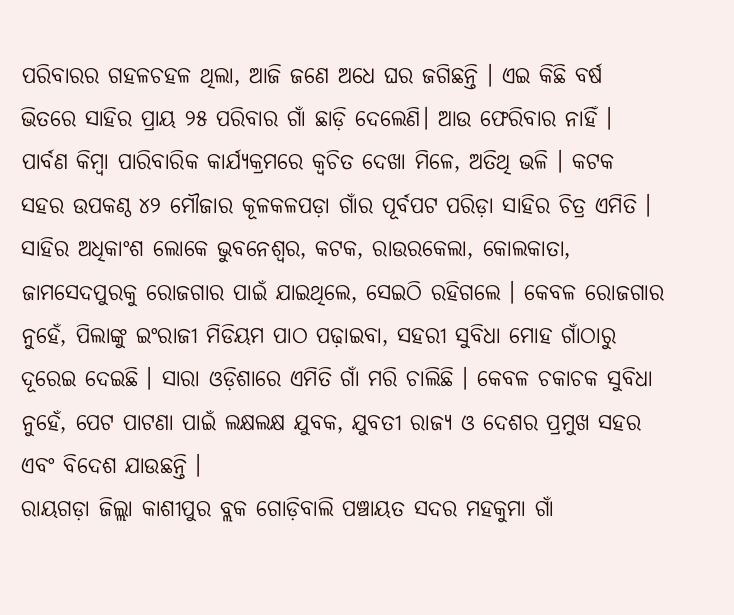ପରିବାରର ଗହଳଚହଳ ଥିଲା, ଆଜି ଜଣେ ଅଧେ ଘର ଜଗିଛନ୍ତି । ଏଇ କିଛି ବର୍ଷ ଭିତରେ ସାହିର ପ୍ରାୟ ୨୫ ପରିବାର ଗାଁ ଛାଡ଼ି ଦେଲେଣି। ଆଉ ଫେରିବାର ନାହିଁ । ପାର୍ବଣ କିମ୍ବା ପାରିବାରିକ କାର୍ଯ୍ୟକ୍ରମରେ କ୍ୱଚିତ ଦେଖା ମିଳେ, ଅତିଥି ଭଳି । କଟକ ସହର ଉପକଣ୍ଠ ୪୨ ମୌଜାର କୂଳକଳପଡ଼ା ଗାଁର ପୂର୍ବପଟ ପରିଡ଼ା ସାହିର ଚିତ୍ର ଏମିତି । ସାହିର ଅଧିକାଂଶ ଲୋକେ ଭୁବନେଶ୍ୱର, କଟକ, ରାଉରକେଲା, କୋଲକାତା, ଜାମସେଦପୁରକୁ ରୋଜଗାର ପାଇଁ ଯାଇଥିଲେ, ସେଇଠି ରହିଗଲେ । କେବଳ ରୋଜଗାର ନୁହେଁ, ପିଲାଙ୍କୁ ଇଂରାଜୀ ମିଡିୟମ ପାଠ ପଢ଼ାଇବା, ସହରୀ ସୁବିଧା ମୋହ ଗାଁଠାରୁ ଦୂରେଇ ଦେଇଛି । ସାରା ଓଡ଼ିଶାରେ ଏମିତି ଗାଁ ମରି ଚାଲିଛି । କେବଳ ଚକାଚକ ସୁବିଧା ନୁହେଁ, ପେଟ ପାଟଣା ପାଇଁ ଲକ୍ଷଲକ୍ଷ ଯୁବକ, ଯୁବତୀ ରାଜ୍ୟ ଓ ଦେଶର ପ୍ରମୁଖ ସହର ଏବଂ ବିଦେଶ ଯାଉଛନ୍ତି ।
ରାୟଗଡ଼ା ଜିଲ୍ଲା କାଶୀପୁର ବ୍ଲକ ଗୋଡ଼ିବାଲି ପଞ୍ଚାୟତ ସଦର ମହକୁମା ଗାଁ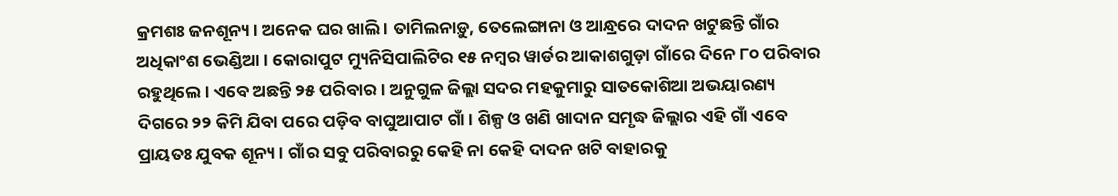କ୍ରମଶଃ ଜନଶୂନ୍ୟ । ଅନେକ ଘର ଖାଲି । ତାମିଲନାଡ଼ୁ, ତେଲେଙ୍ଗାନା ଓ ଆନ୍ଧ୍ରରେ ଦାଦନ ଖଟୁଛନ୍ତି ଗାଁର ଅଧିକାଂଶ ଭେଣ୍ଡିଆ । କୋରାପୁଟ ମ୍ୟୁନିସିପାଲିଟିର ୧୫ ନମ୍ବର ୱାର୍ଡର ଆକାଶଗୁଡ଼ା ଗାଁରେ ଦିନେ ୮୦ ପରିବାର ରହୁଥିଲେ । ଏବେ ଅଛନ୍ତି ୨୫ ପରିବାର । ଅନୁଗୁଳ ଜିଲ୍ଲା ସଦର ମହକୁମାରୁ ସାତକୋଶିଆ ଅଭୟାରଣ୍ୟ ଦିଗରେ ୨୨ କିମି ଯିବା ପରେ ପଡ଼ିବ ବାଘୁଆପାଟ ଗାଁ । ଶିଳ୍ପ ଓ ଖଣି ଖାଦାନ ସମୃଦ୍ଧ ଜିଲ୍ଲାର ଏହି ଗାଁ ଏବେ ପ୍ରାୟତଃ ଯୁବକ ଶୂନ୍ୟ । ଗାଁର ସବୁ ପରିବାରରୁ କେହି ନା କେହି ଦାଦନ ଖଟି ବାହାରକୁ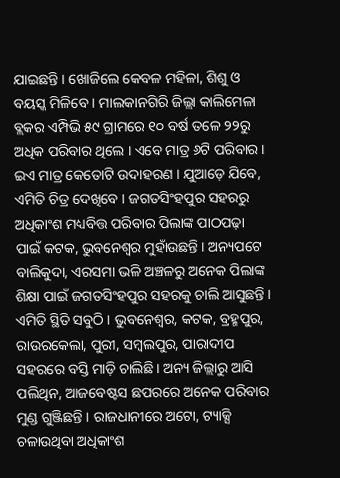ଯାଇଛନ୍ତି । ଖୋଜିଲେ କେବଳ ମହିଳା, ଶିଶୁ ଓ ବୟସ୍କ ମିଳିବେ । ମାଲକାନଗିରି ଜିଲ୍ଲା କାଲିମେଳା ବ୍ଲକର ଏମ୍ପିଭି ୫୯ ଗ୍ରାମରେ ୧୦ ବର୍ଷ ତଳେ ୨୨ରୁ ଅଧିକ ପରିବାର ଥିଲେ । ଏବେ ମାତ୍ର ୬ଟି ପରିବାର । ଇଏ ମାତ୍ର କେତୋଟି ଉଦାହରଣ । ଯୁଆଡ଼େ ଯିବେ, ଏମିତି ଚିତ୍ର ଦେଖିବେ । ଜଗତସିଂହପୁର ସହରରୁ ଅଧିକାଂଶ ମଧ୍ୟବିତ୍ତ ପରିବାର ପିଲାଙ୍କ ପାଠପଢ଼ା ପାଇଁ କଟକ, ଭୁବନେଶ୍ୱର ମୁହାଁଉଛନ୍ତି । ଅନ୍ୟପଟେ ବାଲିକୁଦା, ଏରସମା ଭଳି ଅଞ୍ଚଳରୁ ଅନେକ ପିଲାଙ୍କ ଶିକ୍ଷା ପାଇଁ ଜଗତସିଂହପୁର ସହରକୁ ଚାଲି ଆସୁଛନ୍ତି । ଏମିତି ସ୍ଥିତି ସବୁଠି । ଭୁବନେଶ୍ୱର, କଟକ, ବ୍ରହ୍ମପୁର, ରାଉରକେଲା, ପୁରୀ, ସମ୍ବଲପୁର, ପାରାଦୀପ ସହରରେ ବସ୍ତି ମାଡ଼ି ଚାଲିଛି। ଅନ୍ୟ ଜିଲ୍ଲାରୁ ଆସି ପଲିଥିନ, ଆଜବେଷ୍ଟସ ଛପରରେ ଅନେକ ପରିବାର ମୁଣ୍ଡ ଗୁଞ୍ଜିଛନ୍ତି । ରାଜଧାନୀରେ ଅଟୋ, ଟ୍ୟାକ୍ସି ଚଳାଉଥିବା ଅଧିକାଂଶ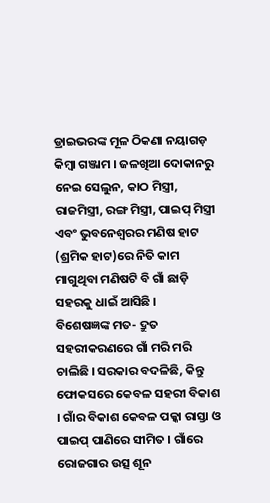ଡ୍ରାଇଭରଙ୍କ ମୂଳ ଠିକଣା ନୟାଗଡ଼ କିମ୍ବା ଗଞ୍ଜାମ । ଜଳଖିଆ ଦୋକାନରୁ ନେଇ ସେଲୁନ, କାଠ ମିସ୍ତ୍ରୀ, ରାଜମିସ୍ତ୍ରୀ, ରଙ୍ଗ ମିସ୍ତ୍ରୀ, ପାଇପ୍ ମିସ୍ତ୍ରୀ ଏବଂ ଭୁବନେଶ୍ୱରର ମଣିଷ ହାଟ (ଶ୍ରମିକ ହାଟ)ରେ ନିତି କାମ ମାଗୁଥିବା ମଣିଷଟି ବି ଗାଁ ଛାଡ଼ି ସହରକୁ ଧାଇଁ ଆସିଛି ।
ବିଶେଷଜ୍ଞଙ୍କ ମତ- ଦ୍ରୁତ ସହରୀକରଣରେ ଗାଁ ମରି ମରି ଚାଲିଛି । ସରକାର ବଦଳିଛି, କିନ୍ତୁ ଫୋକସରେ କେବଳ ସହରୀ ବିକାଶ । ଗାଁର ବିକାଶ କେବଳ ପକ୍କା ରାସ୍ତା ଓ ପାଇପ୍ ପାଣିରେ ସୀମିତ । ଗାଁରେ ରୋଜଗାର ଉତ୍ସ ଶୂନ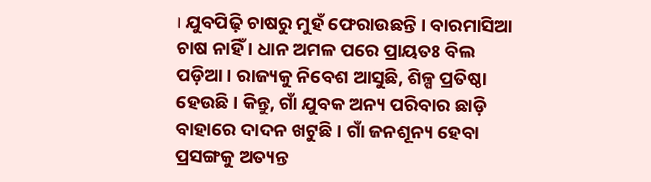। ଯୁବପିଢ଼ି ଚାଷରୁ ମୁହଁ ଫେରାଉଛନ୍ତି । ବାରମାସିଆ ଚାଷ ନାହିଁ । ଧାନ ଅମଳ ପରେ ପ୍ରାୟତଃ ବିଲ ପଡ଼ିଆ । ରାଜ୍ୟକୁ ନିବେଶ ଆସୁଛି, ଶିଳ୍ପ ପ୍ରତିଷ୍ଠା ହେଉଛି । କିନ୍ତୁ, ଗାଁ ଯୁବକ ଅନ୍ୟ ପରିବାର ଛାଡ଼ି ବାହାରେ ଦାଦନ ଖଟୁଛି । ଗାଁ ଜନଶୂନ୍ୟ ହେବା ପ୍ରସଙ୍ଗକୁ ଅତ୍ୟନ୍ତ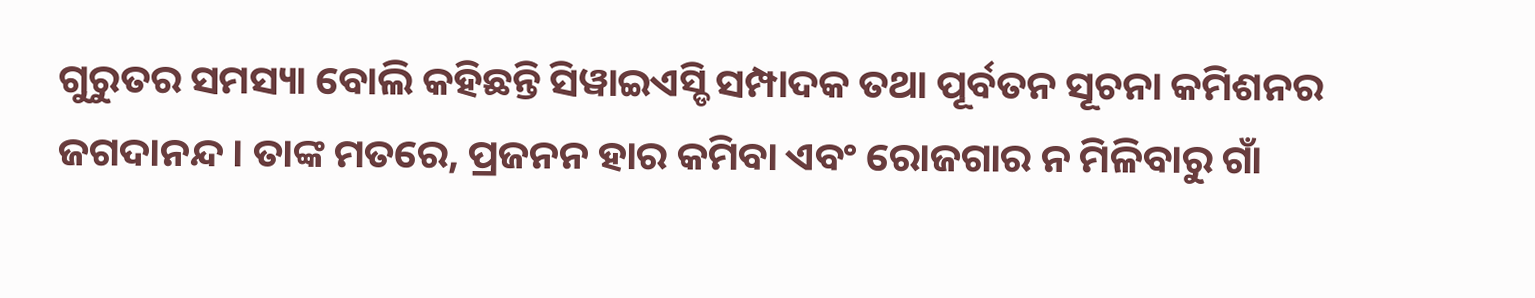ଗୁରୁତର ସମସ୍ୟା ବୋଲି କହିଛନ୍ତି ସିୱାଇଏସ୍ଡି ସମ୍ପାଦକ ତଥା ପୂର୍ବତନ ସୂଚନା କମିଶନର ଜଗଦାନନ୍ଦ । ତାଙ୍କ ମତରେ, ପ୍ରଜନନ ହାର କମିବା ଏବଂ ରୋଜଗାର ନ ମିଳିବାରୁ ଗାଁ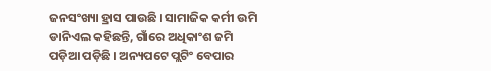ଜନସଂଖ୍ୟା ହ୍ରାସ ପାଉଛି । ସାମାଜିକ କର୍ମୀ ଉମି ଡାନିଏଲ କହିଛନ୍ତି, ଗାଁରେ ଅଧିକାଂଶ ଜମି ପଡ଼ିଆ ପଡ଼ିଛି । ଅନ୍ୟପଟେ ପ୍ଲଟିଂ ବେପାର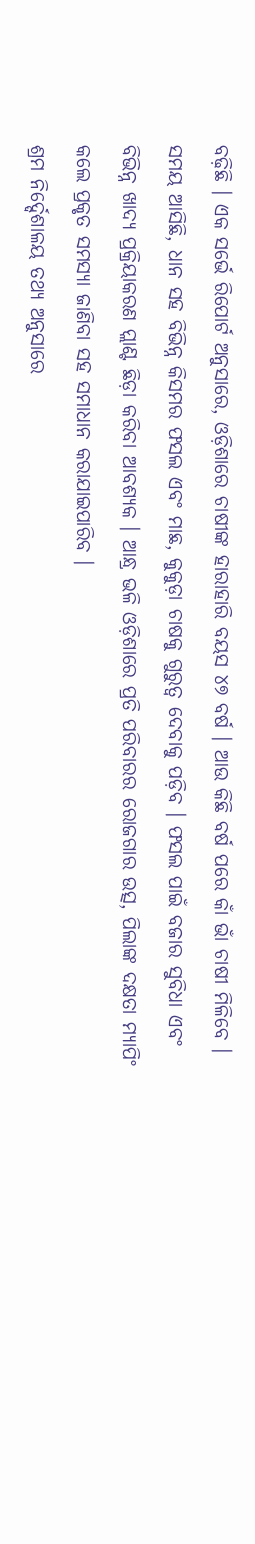ବଢ଼ିଛି । ଏକ ସର୍ଭେ ରିପୋର୍ଟ ଅନୁସାରେ, ଓଡ଼ିଶାରେ ଚାଷୀଙ୍କ ହାରାହାରି ବୟସ ୪୭ ବର୍ଷ । ଆଉ କିଛି ବର୍ଷ ପରେ କାଁ ଭାଁ ଚାଷୀ ମିଳିବେ । ସମୟ ଆସିଛି, ଧାନ ସହ ବିଭିନ୍ନ କିସମର ଫସଲ ଏବଂ ମାଛ, କୁକୁଡ଼ା ଚାଷକୁ ଗୁରୁତ୍ୱ ଦେବାକୁ ପଡ଼ିବ । ଫସଲ ପାଇଁ ବଜାର ସୁବିଧା ଏବଂ ବିଭିନ୍ନ ଖାଦ୍ୟ ପ୍ରକ୍ରିୟାକରଣ ପ୍ଲାଣ୍ଟ ଛିଡ଼ା କରିବା ଆବଶ୍ୟକ । ଆନ୍ଧ୍ର ଭଳି ଓଡ଼ିଶାରେ ପ୍ରତି ପରିବାରର ରୋଜଗାର ଉତ୍ସ, ପିଲାଙ୍କ ଦକ୍ଷତା ମ୍ୟାପିଂ କଲେ ପ୍ରକୃତ ସମସ୍ୟା ଜାଣିବା ସହ ସମାଧାନ କରାଯାଇପାରିବ ।
ଶ୍ରମ ନିର୍ଦ୍ଦେଶାଳୟ ତଥ୍ୟ ଅନୁସାରେ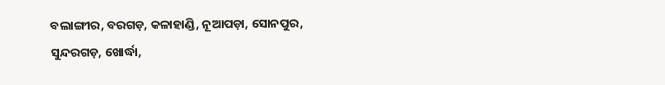ବଲାଙ୍ଗୀର, ବରଗଡ଼, କଳାହାଣ୍ଡି, ନୂଆପଡ଼ା, ସୋନପୁର, ସୁନ୍ଦରଗଡ଼, ଖୋର୍ଦ୍ଧା,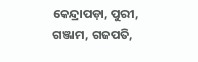କେନ୍ଦ୍ରାପଡ଼ା, ପୁରୀ, ଗଞ୍ଜାମ, ଗଜପତି,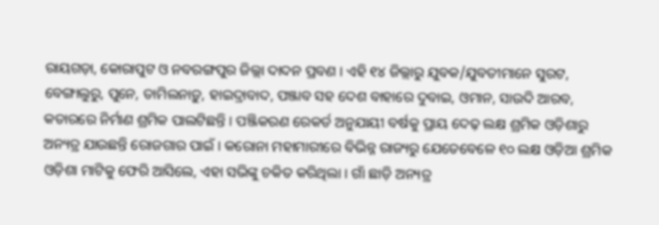ରାୟଗଡ଼ା, କୋରାପୁଟ ଓ ନବରଙ୍ଗପୁର ଜିଲ୍ଲା ଦାଦନ ପ୍ରବଣ । ଏହି ୧୪ ଜିଲ୍ଲାରୁ ଯୁବକ/ଯୁବତୀମାନେ ସୁରଟ, ବେଙ୍ଗାଲୁରୁ, ପୁନେ, ତାମିଲନାଡ଼ୁ, ହାଇଦ୍ରାବାଦ, ପଞ୍ଜାବ ସହ ଦେଶ ବାହାରେ ଦୁବାଇ, ଓମାନ, ସାଉଦି ଆରବ, କତାରରେ ନିର୍ମାଣ ଶ୍ରମିକ ପାଲଟିଛନ୍ତି । ପଞ୍ଜିକରଣ ରେକର୍ଡ ଅନୁଯାୟୀ ବର୍ଷକୁ ପ୍ରାୟ ଦେଢ଼ ଲକ୍ଷ ଶ୍ରମିକ ଓଡ଼ିଶାରୁ ଅନ୍ୟତ୍ର ଯାଉଛନ୍ତି ରୋଜଗାର ପାଇଁ । କରୋନା ମହାମାରୀରେ ବିଭିନ୍ନ ରାଜ୍ୟରୁ ଯେତେବେଳେ ୧୦ ଲକ୍ଷ ଓଡ଼ିଆ ଶ୍ରମିକ ଓଡ଼ିଶା ମାଟିକୁ ଫେରି ଆସିଲେ, ଏହା ସଭିଙ୍କୁ ଚକିତ କରିଥିଲା । ଗାଁ ଛାଡ଼ି ଅନ୍ୟତ୍ର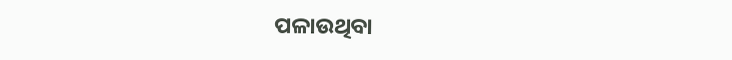ପଳାଉଥିବା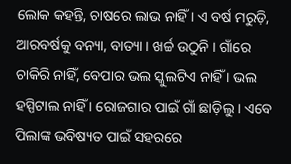ଲୋକ କହନ୍ତି, ଚାଷରେ ଲାଭ ନାହିଁ । ଏ ବର୍ଷ ମରୁଡ଼ି, ଆରବର୍ଷକୁ ବନ୍ୟା, ବାତ୍ୟା । ଖର୍ଚ୍ଚ ଉଠୁନି । ଗାଁରେ ଚାକିରି ନାହିଁ, ବେପାର ଭଲ ସ୍କୁଲଟିଏ ନାହିଁ । ଭଲ ହସ୍ପିଟାଲ ନାହିଁ । ରୋଜଗାର ପାଇଁ ଗାଁ ଛାଡ଼ିଲୁ । ଏବେ ପିଲାଙ୍କ ଭବିଷ୍ୟତ ପାଇଁ ସହରରେ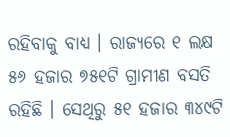ରହିବାକୁ ବାଧ୍ୟ । ରାଜ୍ୟରେ ୧ ଲକ୍ଷ ୫୬ ହଜାର ୭୫୧ଟି ଗ୍ରାମୀଣ ବସତି ରହିଛି । ସେଥିରୁ ୫୧ ହଜାର ୩୪୯ଟି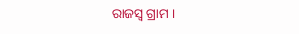ରାଜସ୍ୱ ଗ୍ରାମ ।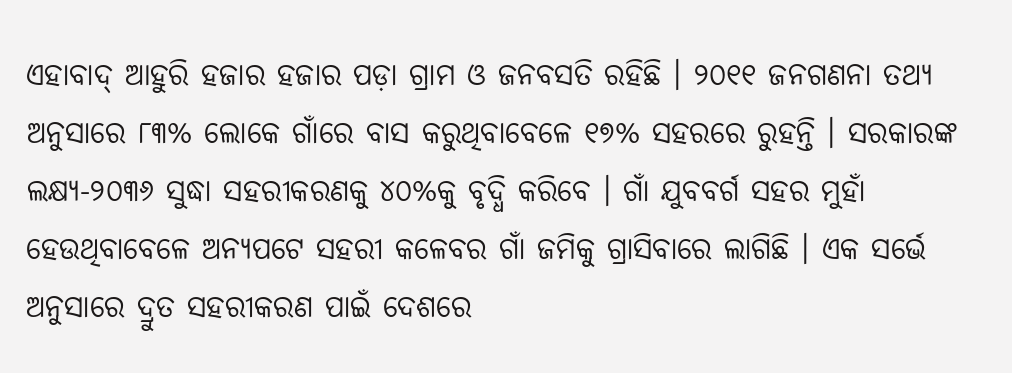ଏହାବାଦ୍ ଆହୁରି ହଜାର ହଜାର ପଡ଼ା ଗ୍ରାମ ଓ ଜନବସତି ରହିଛି । ୨୦୧୧ ଜନଗଣନା ତଥ୍ୟ ଅନୁସାରେ ୮୩% ଲୋକେ ଗାଁରେ ବାସ କରୁଥିବାବେଳେ ୧୭% ସହରରେ ରୁହନ୍ତି । ସରକାରଙ୍କ ଲକ୍ଷ୍ୟ-୨୦୩୬ ସୁଦ୍ଧା ସହରୀକରଣକୁ ୪୦%କୁ ବୃଦ୍ଧି କରିବେ । ଗାଁ ଯୁବବର୍ଗ ସହର ମୁହାଁ ହେଉଥିବାବେଳେ ଅନ୍ୟପଟେ ସହରୀ କଳେବର ଗାଁ ଜମିକୁ ଗ୍ରାସିବାରେ ଲାଗିଛି । ଏକ ସର୍ଭେ ଅନୁସାରେ ଦ୍ରୁତ ସହରୀକରଣ ପାଇଁ ଦେଶରେ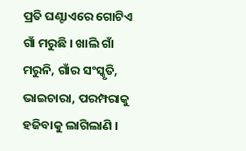ପ୍ରତି ଘଣ୍ଟାଏରେ ଗୋଟିଏ ଗାଁ ମରୁଛି । ଖାଲି ଗାଁ ମରୁନି, ଗାଁର ସଂସ୍କୃତି, ଭାଇଚାରା, ପରମ୍ପରାକୁ ହଜିବାକୁ ଲାଗିଲାଣି ।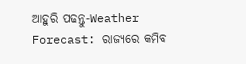ଆହୁରି ପଢନ୍ତୁ-Weather Forecast: ରାଜ୍ୟରେ କମିବ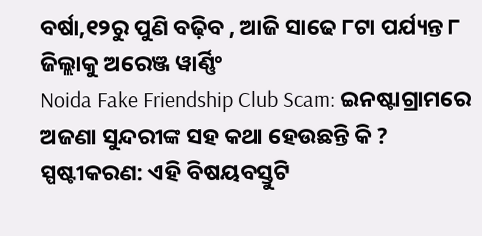ବର୍ଷା,୧୨ରୁ ପୁଣି ବଢ଼ିବ , ଆଜି ସାଢେ ୮ଟା ପର୍ଯ୍ୟନ୍ତ ୮ ଜିଲ୍ଲାକୁ ଅରେଞ୍ଜ ୱାର୍ଣ୍ଣିଂ
Noida Fake Friendship Club Scam: ଇନଷ୍ଟାଗ୍ରାମରେ ଅଜଣା ସୁନ୍ଦରୀଙ୍କ ସହ କଥା ହେଉଛନ୍ତି କି ?
ସ୍ପଷ୍ଟୀକରଣ: ଏହି ବିଷୟବସ୍ତୁଟି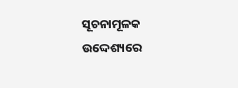ସୂଚନାମୂଳକ ଉଦ୍ଦେଶ୍ୟରେ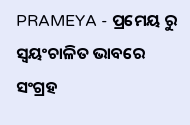PRAMEYA - ପ୍ରମେୟ ରୁ ସ୍ୱୟଂଚାଳିତ ଭାବରେ ସଂଗ୍ରହ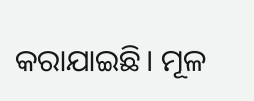କରାଯାଇଛି। ମୂଳ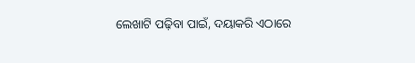ଲେଖାଟି ପଢ଼ିବା ପାଇଁ, ଦୟାକରି ଏଠାରେ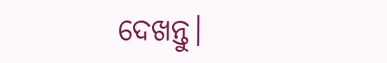ଦେଖନ୍ତୁ।